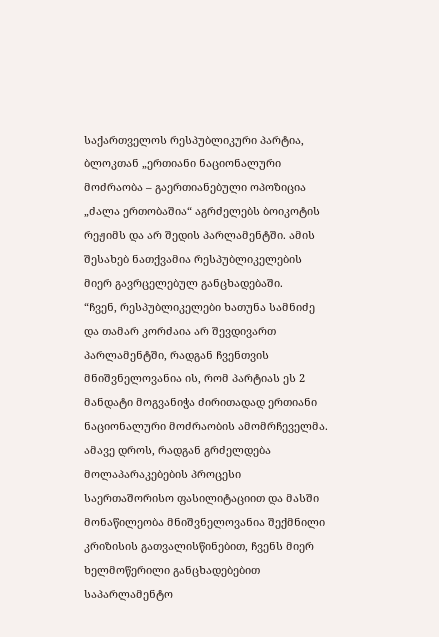საქართველოს რესპუბლიკური პარტია, ბლოკთან „ერთიანი ნაციონალური მოძრაობა – გაერთიანებული ოპოზიცია „ძალა ერთობაშია“ აგრძელებს ბოიკოტის რეჟიმს და არ შედის პარლამენტში. ამის შესახებ ნათქვამია რესპუბლიკელების მიერ გავრცელებულ განცხადებაში.
“ჩვენ, რესპუბლიკელები ხათუნა სამნიძე და თამარ კორძაია არ შევდივართ პარლამენტში, რადგან ჩვენთვის მნიშვნელოვანია ის, რომ პარტიას ეს 2 მანდატი მოგვანიჭა ძირითადად ერთიანი ნაციონალური მოძრაობის ამომრჩეველმა. ამავე დროს, რადგან გრძელდება მოლაპარაკებების პროცესი საერთაშორისო ფასილიტაციით და მასში მონაწილეობა მნიშვნელოვანია შექმნილი კრიზისის გათვალისწინებით, ჩვენს მიერ ხელმოწერილი განცხადებებით საპარლამენტო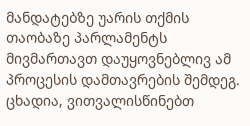მანდატებზე უარის თქმის თაობაზე პარლამენტს მივმართავთ დაუყოვნებლივ ამ პროცესის დამთავრების შემდეგ. ცხადია, ვითვალისწინებთ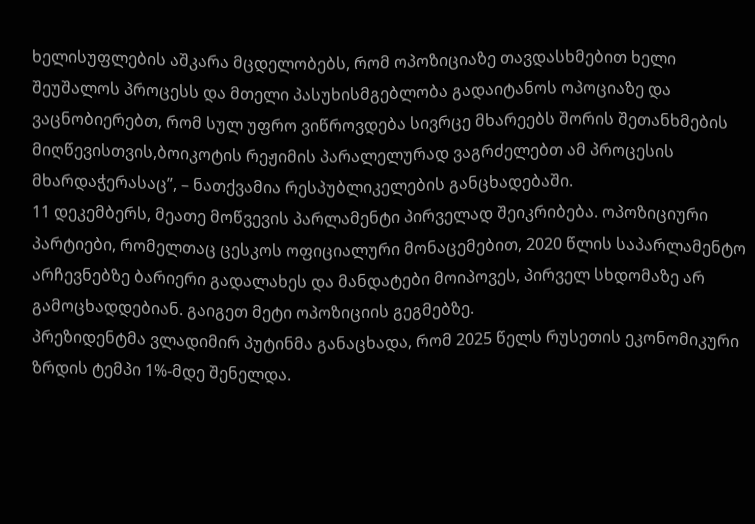ხელისუფლების აშკარა მცდელობებს, რომ ოპოზიციაზე თავდასხმებით ხელი შეუშალოს პროცესს და მთელი პასუხისმგებლობა გადაიტანოს ოპოციაზე და ვაცნობიერებთ, რომ სულ უფრო ვიწროვდება სივრცე მხარეებს შორის შეთანხმების მიღწევისთვის,ბოიკოტის რეჟიმის პარალელურად ვაგრძელებთ ამ პროცესის მხარდაჭერასაც”, – ნათქვამია რესპუბლიკელების განცხადებაში.
11 დეკემბერს, მეათე მოწვევის პარლამენტი პირველად შეიკრიბება. ოპოზიციური პარტიები, რომელთაც ცესკოს ოფიციალური მონაცემებით, 2020 წლის საპარლამენტო არჩევნებზე ბარიერი გადალახეს და მანდატები მოიპოვეს, პირველ სხდომაზე არ გამოცხადდებიან. გაიგეთ მეტი ოპოზიციის გეგმებზე.
პრეზიდენტმა ვლადიმირ პუტინმა განაცხადა, რომ 2025 წელს რუსეთის ეკონომიკური ზრდის ტემპი 1%-მდე შენელდა.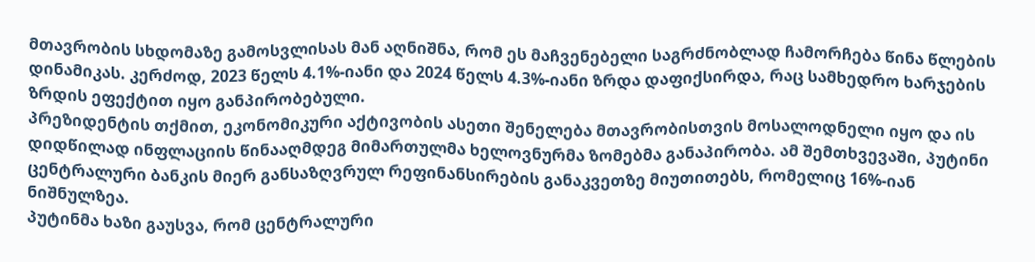მთავრობის სხდომაზე გამოსვლისას მან აღნიშნა, რომ ეს მაჩვენებელი საგრძნობლად ჩამორჩება წინა წლების დინამიკას. კერძოდ, 2023 წელს 4.1%-იანი და 2024 წელს 4.3%-იანი ზრდა დაფიქსირდა, რაც სამხედრო ხარჯების ზრდის ეფექტით იყო განპირობებული.
პრეზიდენტის თქმით, ეკონომიკური აქტივობის ასეთი შენელება მთავრობისთვის მოსალოდნელი იყო და ის დიდწილად ინფლაციის წინააღმდეგ მიმართულმა ხელოვნურმა ზომებმა განაპირობა. ამ შემთხვევაში, პუტინი ცენტრალური ბანკის მიერ განსაზღვრულ რეფინანსირების განაკვეთზე მიუთითებს, რომელიც 16%-იან ნიშნულზეა.
პუტინმა ხაზი გაუსვა, რომ ცენტრალური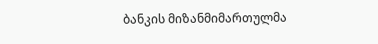ბანკის მიზანმიმართულმა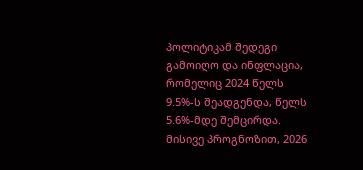პოლიტიკამ შედეგი გამოიღო და ინფლაცია, რომელიც 2024 წელს 9.5%-ს შეადგენდა, წელს 5.6%-მდე შემცირდა. მისივე პროგნოზით, 2026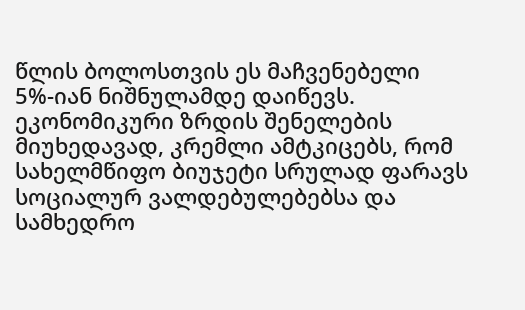წლის ბოლოსთვის ეს მაჩვენებელი 5%-იან ნიშნულამდე დაიწევს.
ეკონომიკური ზრდის შენელების მიუხედავად, კრემლი ამტკიცებს, რომ სახელმწიფო ბიუჯეტი სრულად ფარავს სოციალურ ვალდებულებებსა და სამხედრო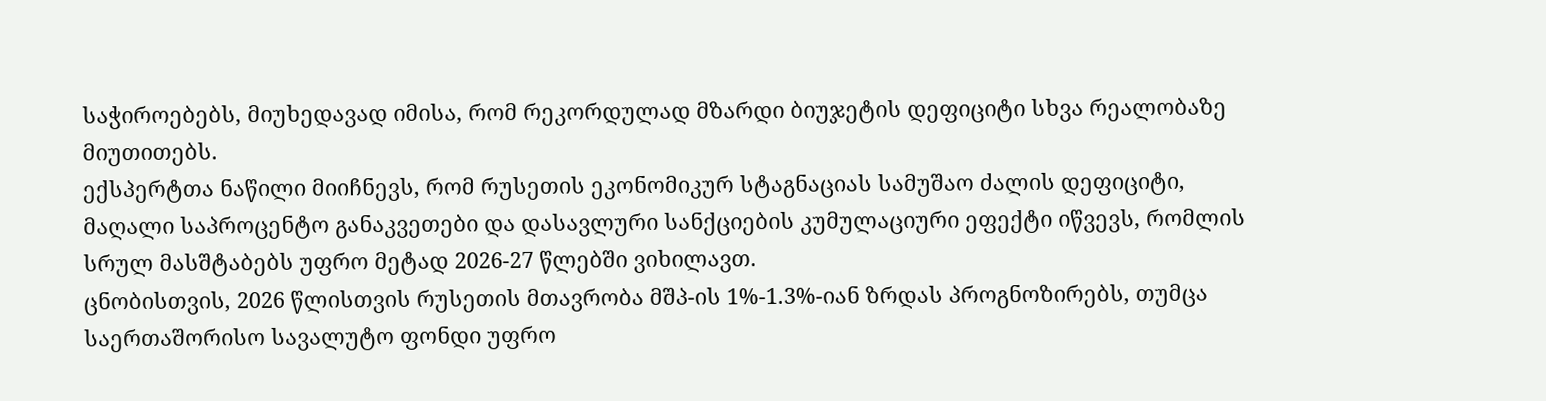საჭიროებებს, მიუხედავად იმისა, რომ რეკორდულად მზარდი ბიუჯეტის დეფიციტი სხვა რეალობაზე მიუთითებს.
ექსპერტთა ნაწილი მიიჩნევს, რომ რუსეთის ეკონომიკურ სტაგნაციას სამუშაო ძალის დეფიციტი, მაღალი საპროცენტო განაკვეთები და დასავლური სანქციების კუმულაციური ეფექტი იწვევს, რომლის სრულ მასშტაბებს უფრო მეტად 2026-27 წლებში ვიხილავთ.
ცნობისთვის, 2026 წლისთვის რუსეთის მთავრობა მშპ-ის 1%-1.3%-იან ზრდას პროგნოზირებს, თუმცა საერთაშორისო სავალუტო ფონდი უფრო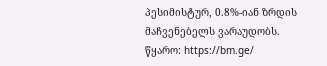პესიმისტურ, 0.8%-იან ზრდის მაჩვენებელს ვარაუდობს.
წყარო: https://bm.ge/